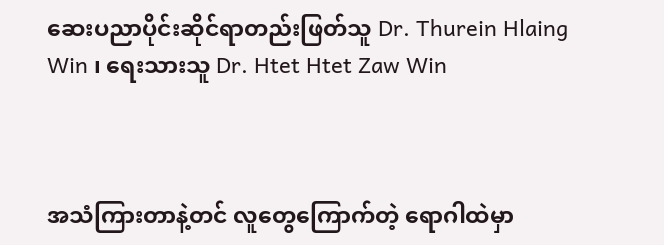ဆေးပညာပိုင်းဆိုင်ရာတည်းဖြတ်သူ Dr. Thurein Hlaing Win ၊ ရေးသားသူ Dr. Htet Htet Zaw Win



အသံကြားတာနဲ့တင် လူတွေကြောက်တဲ့ ရောဂါထဲမှာ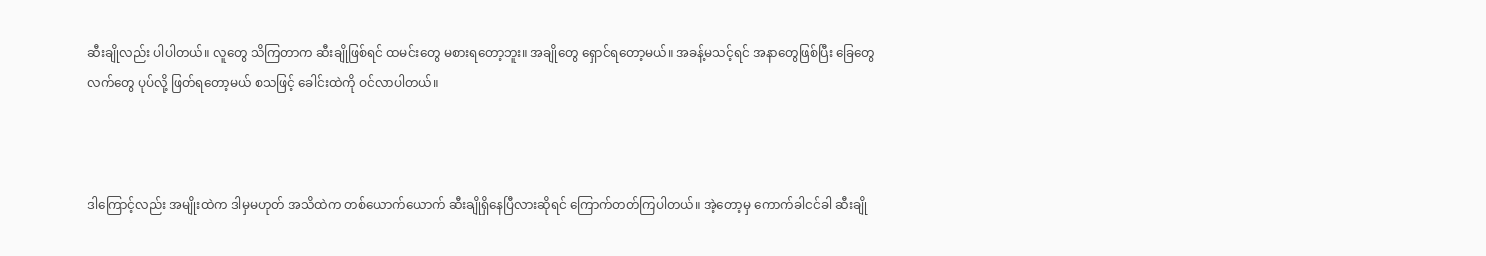ဆီးချိုလည်း ပါပါတယ်။ လူတွေ သိကြတာက ဆီးချိုဖြစ်ရင် ထမင်းတွေ မစားရတော့ဘူး။ အချိုတွေ ရှောင်ရတော့မယ်။ အခန့်မသင့်ရင် အနာတွေဖြစ်ပြီး ခြေတွေ လက်တွေ ပုပ်လို့ ဖြတ်ရတော့မယ် စသဖြင့် ခေါင်းထဲကို ဝင်လာပါတယ်။



ဒါကြောင့်လည်း အမျိုးထဲက ဒါမှမဟုတ် အသိထဲက တစ်ယောက်ယောက် ဆီးချိုရှိနေပြီလားဆိုရင် ကြောက်တတ်ကြပါတယ်။ အဲ့တော့မှ ကောက်ခါငင်ခါ ဆီးချို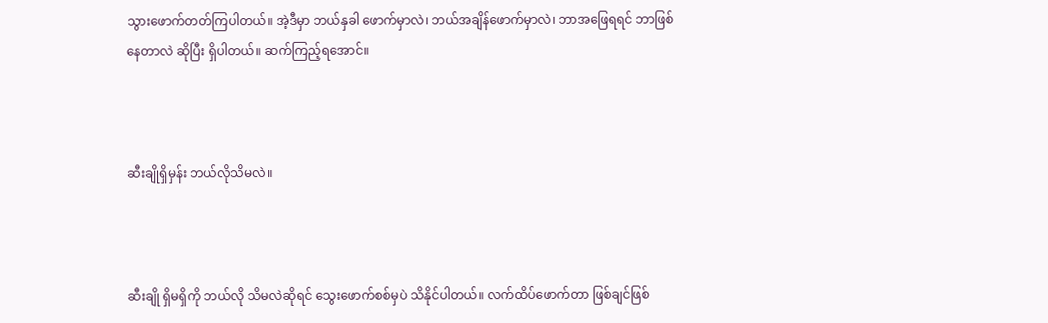သွားဖောက်တတ်ကြပါတယ်။ အဲ့ဒီမှာ ဘယ်နှခါ ဖောက်မှာလဲ၊ ဘယ်အချိန်ဖောက်မှာလဲ၊ ဘာအဖြေရရင် ဘာဖြစ်နေတာလဲ ဆိုပြီး ရှိပါတယ်။ ဆက်ကြည့်ရအောင်။



ဆီးချိုရှိမှန်း ဘယ်လိုသိမလဲ။



ဆီးချို ရှိမရှိကို ဘယ်လို သိမလဲဆိုရင် သွေးဖောက်စစ်မှပဲ သိနိုင်ပါတယ်။ လက်ထိပ်ဖောက်တာ ဖြစ်ချင်ဖြစ်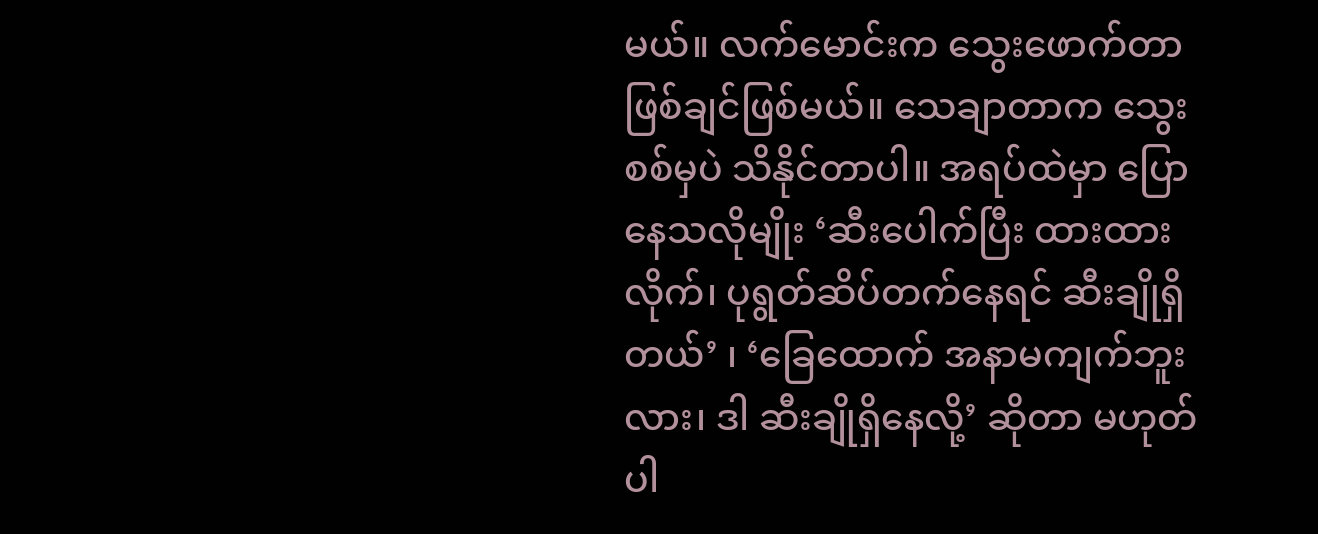မယ်။ လက်မောင်းက သွေးဖောက်တာ ဖြစ်ချင်ဖြစ်မယ်။ သေချာတာက သွေးစစ်မှပဲ သိနိုင်တာပါ။ အရပ်ထဲမှာ ပြောနေသလိုမျိုး ‘ဆီးပေါက်ပြီး ထားထားလိုက်၊ ပုရွတ်ဆိပ်တက်နေရင် ဆီးချိုရှိတယ်’ ၊ ‘ခြေထောက် အနာမကျက်ဘူးလား၊ ဒါ ဆီးချိုရှိနေလို့’ ဆိုတာ မဟုတ်ပါ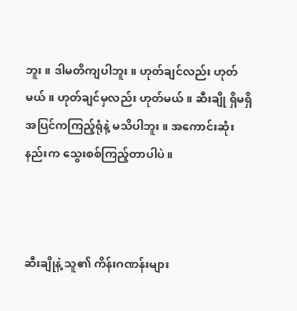ဘူး။ ဒါမတိကျပါဘူး။ ဟုတ်ချင်လည်း ဟုတ်မယ်။ ဟုတ်ချင်မှလည်း ဟုတ်မယ်။ ဆီးချို ရှိမရှိ အပြင်ကကြည့်ရုံနဲ့ မသိပါဘူး။ အကောင်းဆုံးနည်းက သွေးစစ်ကြည့်တာပါပဲ။



ဆီးချိုနဲ့ သူ၏ ကိန်းဂဏန်းများ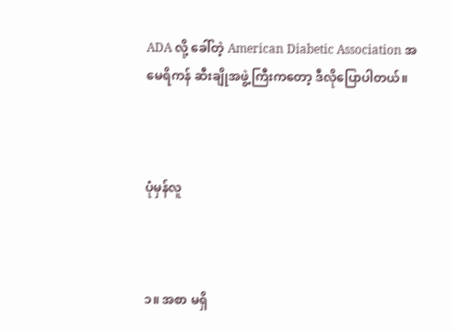ADA လို့ ခေါ်တဲ့ American Diabetic Association အမေရိကန် ဆီးချိုအဖွဲ့ကြီးကတော့ ဒီလိုပြောပါတယ်။



ပုံမှန်လူ



၁။ အစာ မရှိ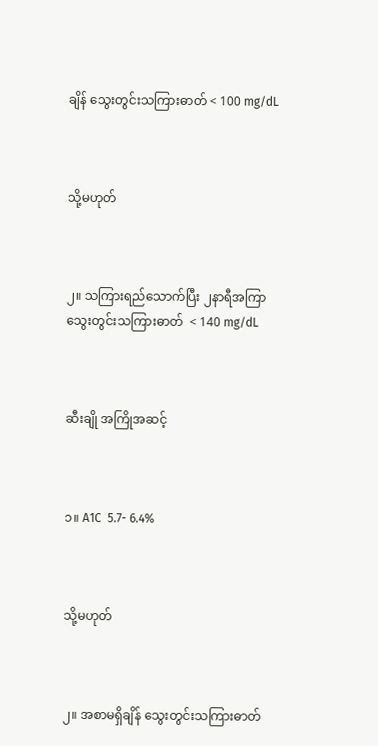ချိန် သွေးတွင်းသကြားဓာတ် < 100 mg/dL



သို့မဟုတ်



၂။ သကြားရည်သောက်ပြီး ၂နာရီအကြာ သွေးတွင်းသကြားဓာတ်  < 140 mg/dL



ဆီးချို အကြိုအဆင့်



၁။ A1C  5.7- 6.4%



သို့မဟုတ်



၂။ အစာမရှိချိန် သွေးတွင်းသကြားဓာတ်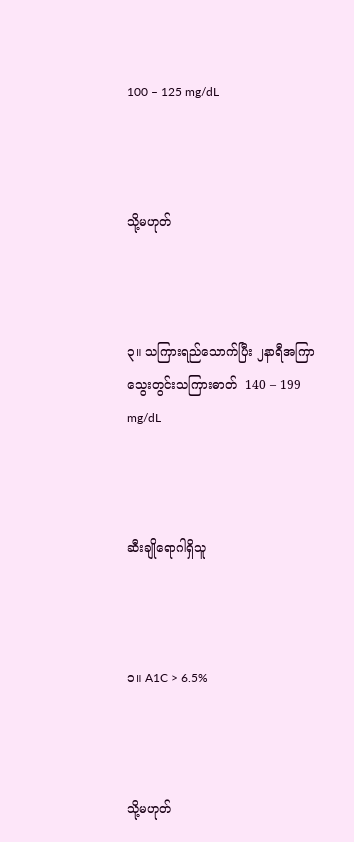100 – 125 mg/dL



သို့မဟုတ်



၃။ သကြားရည်သောက်ပြီး ၂နာရီအကြာ သွေးတွင်းသကြားဓာတ်  140 – 199 mg/dL



ဆီးချိုရောဂါရှိသူ



၁။ A1C > 6.5%



သို့မဟုတ်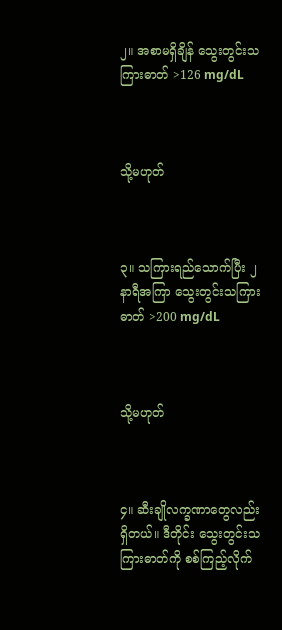၂။ အစာမရှိချိန် သွေးတွင်းသကြားဓာတ် >126 mg/dL



သို့မဟုတ်



၃။ သကြားရည်သောက်ပြီး ၂နာရီအကြာ သွေးတွင်းသကြားဓာတ် >200 mg/dL



သို့မဟုတ်



၄။ ဆီးချိုလက္ခဏာတွေလည်း ရှိတယ်။ ဒီတိုင်း သွေးတွင်းသကြားဓာတ်ကို စစ်ကြည့်လိုက်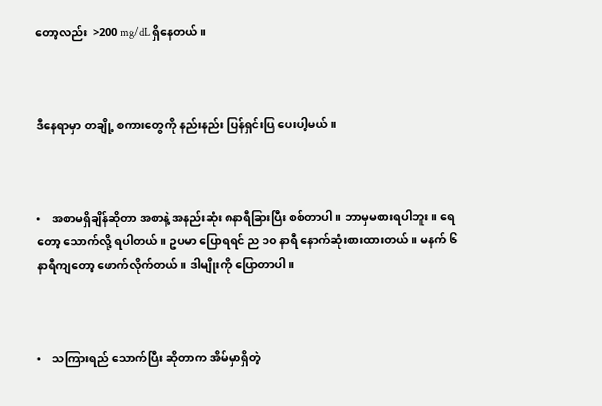တော့လည်း  >200 mg/dL ရှိနေတယ်။



ဒီနေရာမှာ တချို့ စကားတွေကို နည်းနည်း ပြန်ရှင်းပြ ပေးပါ့မယ်။



•    အစာမရှိချိန်ဆိုတာ အစာနဲ့ အနည်းဆုံး ၈နာရီခြားပြီး စစ်တာပါ။ ဘာမှမစားရပါဘူး။ ရေတော့ သောက်လို့ ရပါတယ်။ ဥပမာ ပြောရရင် ည ၁၀ နာရီ နောက်ဆုံးစားထားတယ်။ မနက် ၆ နာရီကျတော့ ဖောက်လိုက်တယ်။ ဒါမျိုးကို ပြောတာပါ။



•    သကြားရည် သောက်ပြီး ဆိုတာက အိမ်မှာရှိတဲ့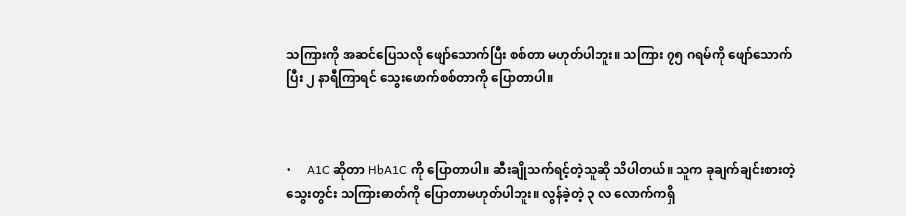သကြားကို အဆင်ပြေသလို ဖျော်သောက်ပြီး စစ်တာ မဟုတ်ပါဘူး။ သကြား ၇၅ ဂရမ်ကို ဖျော်သောက်ပြီး ၂ နာရီကြာရင် သွေးဖောက်စစ်တာကို ပြောတာပါ။



•     A1C ဆိုတာ HbA1C ကို ပြောတာပါ။ ဆီးချိုသက်ရင့်တဲ့သူဆို သိပါတယ်။ သူက ခုချက်ချင်းစားတဲ့ သွေးတွင်း သကြားဓာတ်ကို ပြောတာမဟုတ်ပါဘူး။ လွန်ခဲ့တဲ့ ၃ လ လောက်ကရှိ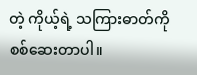တဲ့ ကိုယ့်ရဲ့ သကြားဓာတ်ကို စစ်ဆေးတာပါ။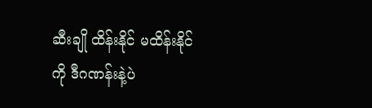ဆီးချို ထိန်းနိုင် မထိန်းနိုင်ကို ဒီဂဏန်းနဲ့ပဲ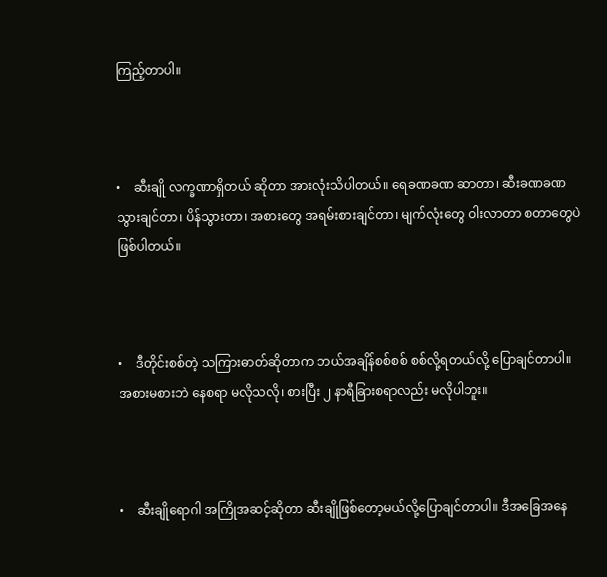ကြည့်တာပါ။



•    ဆီးချို လက္ခဏာရှိတယ် ဆိုတာ အားလုံးသိပါတယ်။ ရေခဏခဏ ဆာတာ၊ ဆီးခဏခဏ သွားချင်တာ၊ ပိန်သွားတာ၊ အစားတွေ အရမ်းစားချင်တာ၊ မျက်လုံးတွေ ဝါးလာတာ စတာတွေပဲ ဖြစ်ပါတယ်။



•    ဒီတိုင်းစစ်တဲ့ သကြားဓာတ်ဆိုတာက ဘယ်အချိန်စစ်စစ် စစ်လို့ရတယ်လို့ ပြောချင်တာပါ။ အစားမစားဘဲ နေစရာ မလိုသလို၊ စားပြီး ၂ နာရီခြားစရာလည်း မလိုပါဘူး။



•    ဆီးချိုရောဂါ အကြိုအဆင့်ဆိုတာ ဆီးချိုဖြစ်တော့မယ်လို့ပြောချင်တာပါ။ ဒီအခြေအနေ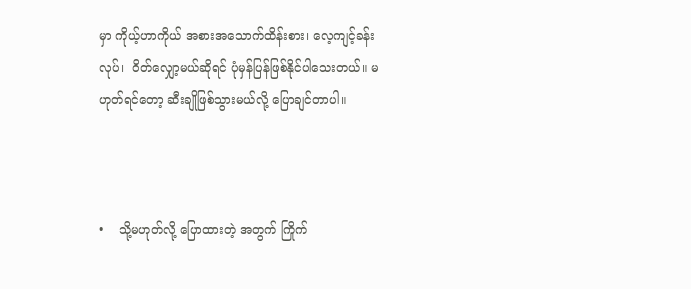မှာ ကိုယ့်ဟာကိုယ် အစားအသောက်ထိန်းစား၊ လေ့ကျင့်ခန်းလုပ်၊  ဝိတ်လျှော့မယ်ဆိုရင် ပုံမှန်ပြန်ဖြစ်နိုင်ပါသေးတယ်။ မဟုတ်ရင်တော့ ဆီးချိုဖြစ်သွားမယ်လို့ ပြောချင်တာပါ။



•    သို့မဟုတ်လို့ ပြောထားတဲ့ အတွက် ကြိုက်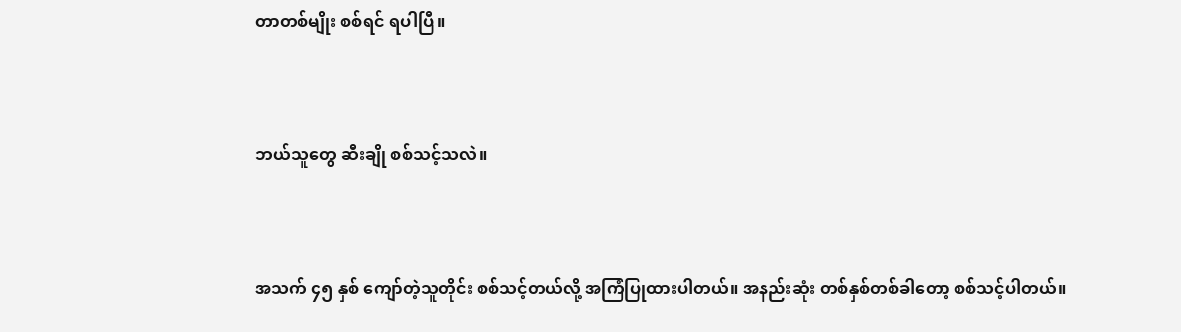တာတစ်မျိုး စစ်ရင် ရပါပြီ။



ဘယ်သူတွေ ဆီးချို စစ်သင့်သလဲ။



အသက် ၄၅ နှစ် ကျော်တဲ့သူတိုင်း စစ်သင့်တယ်လို့ အကြံပြုထားပါတယ်။ အနည်းဆုံး တစ်နှစ်တစ်ခါတော့ စစ်သင့်ပါတယ်။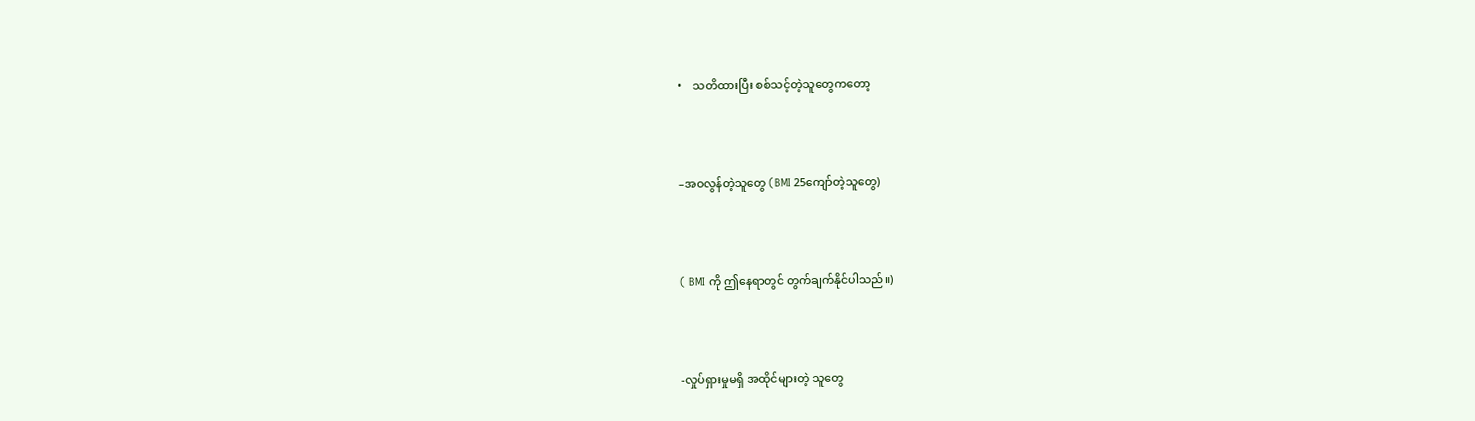•    သတိထားပြီး စစ်သင့်တဲ့သူတွေကတော့



–အဝလွန်တဲ့သူတွေ (BMI 25ကျော်တဲ့သူတွေ)



( BMI ကို ဤနေရာတွင် တွက်ချက်နိုင်ပါသည်။)



-လှုပ်ရှားမှုမရှိ အထိုင်များတဲ့ သူတွေ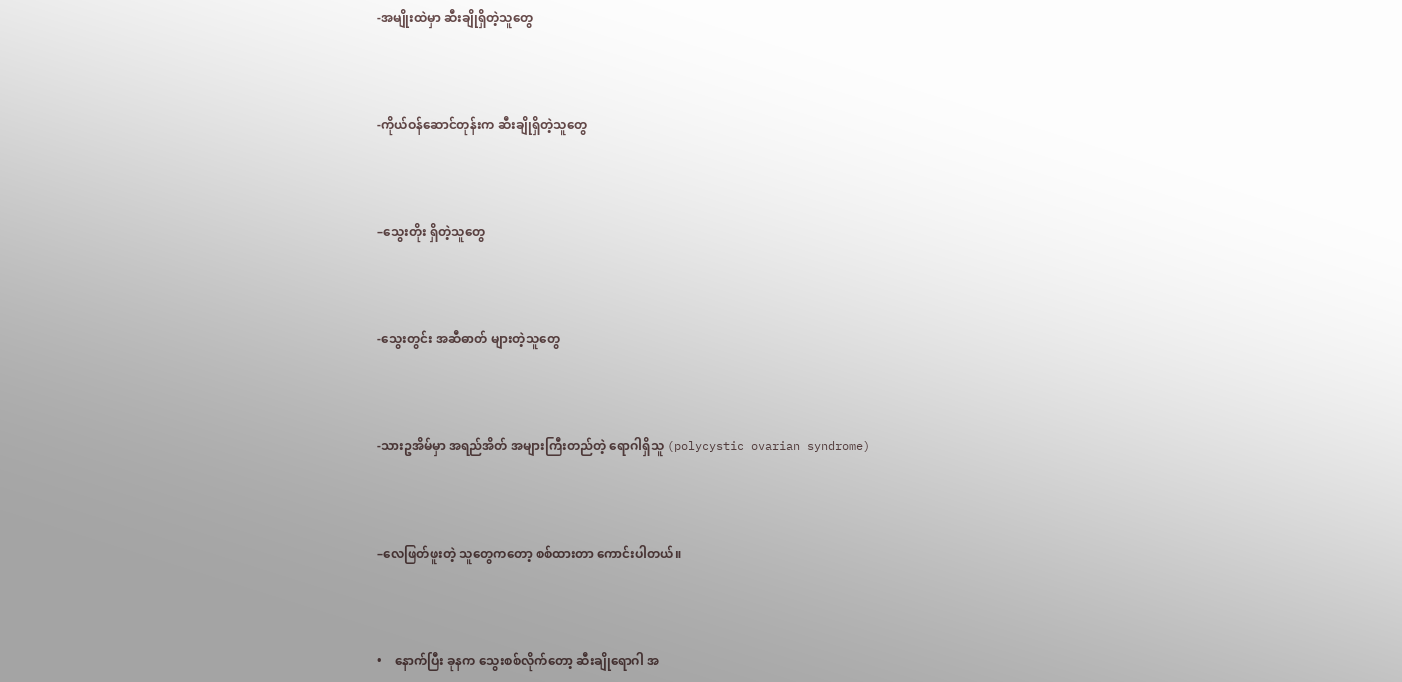-အမျိုးထဲမှာ ဆီးချိုရှိတဲ့သူတွေ



-ကိုယ်ဝန်ဆောင်တုန်းက ဆီးချိုရှိတဲ့သူတွေ



–သွေးတိုး ရှိတဲ့သူတွေ



-သွေးတွင်း အဆီဓာတ် များတဲ့သူတွေ



-သားဥအိမ်မှာ အရည်အိတ် အများကြီးတည်တဲ့ ရောဂါရှိသူ (polycystic ovarian syndrome)



–လေဖြတ်ဖူးတဲ့ သူတွေကတော့ စစ်ထားတာ ကောင်းပါတယ်။



•    နောက်ပြီး ခုနက သွေးစစ်လိုက်တော့ ဆီးချိုရောဂါ အ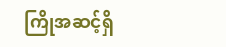ကြိုအဆင့်ရှိ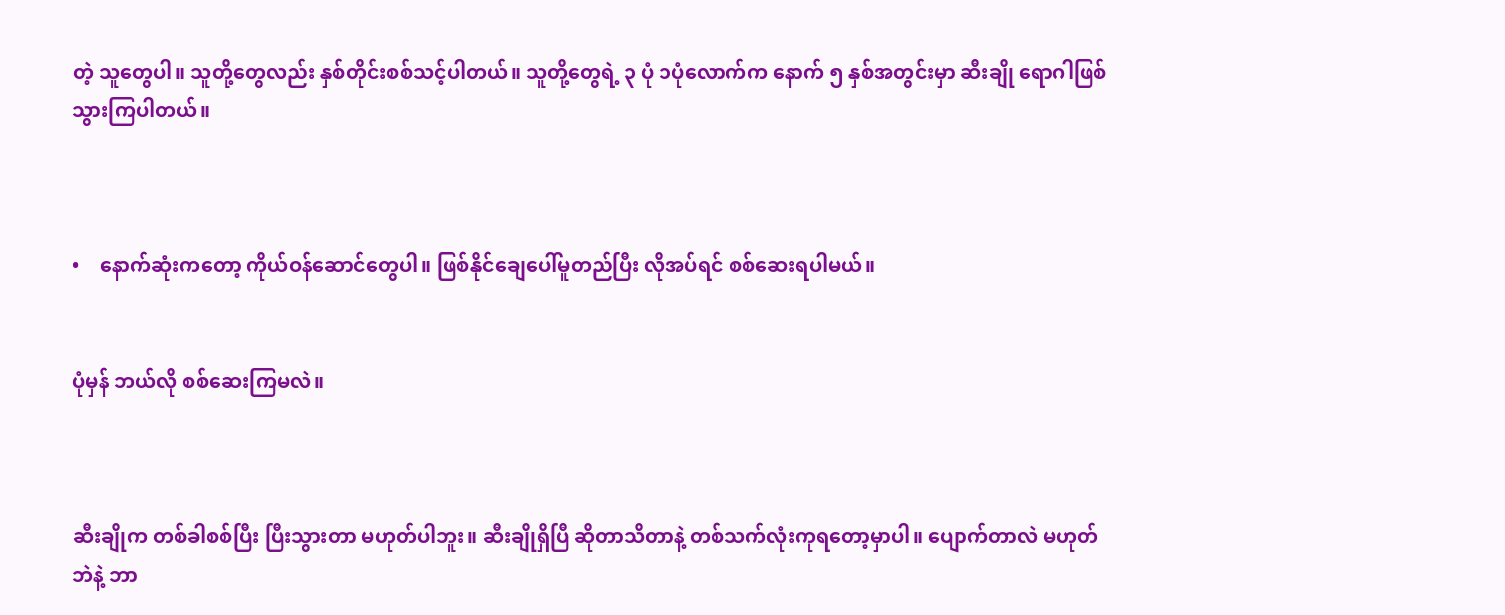တဲ့ သူတွေပါ။ သူတို့တွေလည်း နှစ်တိုင်းစစ်သင့်ပါတယ်။ သူတို့တွေရဲ့ ၃ ပုံ ၁ပုံလောက်က နောက် ၅ နှစ်အတွင်းမှာ ဆီးချို ရောဂါဖြစ်သွားကြပါတယ်။



•    နောက်ဆုံးကတော့ ကိုယ်ဝန်ဆောင်တွေပါ။ ဖြစ်နိုင်ချေပေါ်မူတည်ပြီး လိုအပ်ရင် စစ်ဆေးရပါမယ်။


ပုံမှန် ဘယ်လို စစ်ဆေးကြမလဲ။



ဆီးချိုက တစ်ခါစစ်ပြီး ပြီးသွားတာ မဟုတ်ပါဘူး။ ဆီးချိုရှိပြီ ဆိုတာသိတာနဲ့ တစ်သက်လုံးကုရတော့မှာပါ။ ပျောက်တာလဲ မဟုတ်ဘဲနဲ့ ဘာ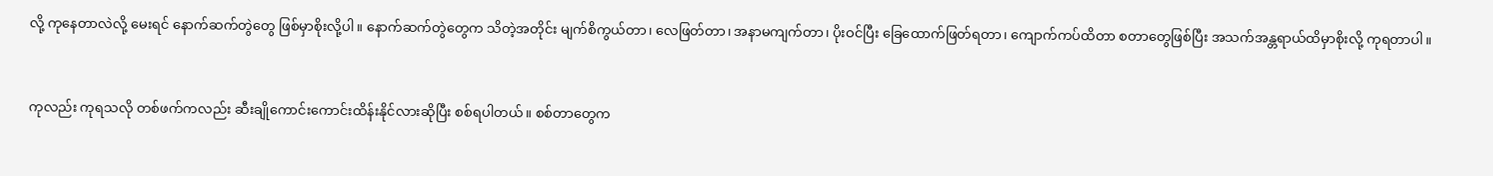လို့ ကုနေတာလဲလို့ မေးရင် နောက်ဆက်တွဲတွေ ဖြစ်မှာစိုးလို့ပါ။ နောက်ဆက်တွဲတွေက သိတဲ့အတိုင်း မျက်စိကွယ်တာ၊ လေဖြတ်တာ၊ အနာမကျက်တာ၊ ပိုးဝင်ပြီး ခြေထောက်ဖြတ်ရတာ၊ ကျောက်ကပ်ထိတာ စတာတွေဖြစ်ပြီး အသက်အန္တရာယ်ထိမှာစိုးလို့ ကုရတာပါ။



ကုလည်း ကုရသလို တစ်ဖက်ကလည်း ဆီးချိုကောင်းကောင်းထိန်းနိုင်လားဆိုပြီး စစ်ရပါတယ်။ စစ်တာတွေက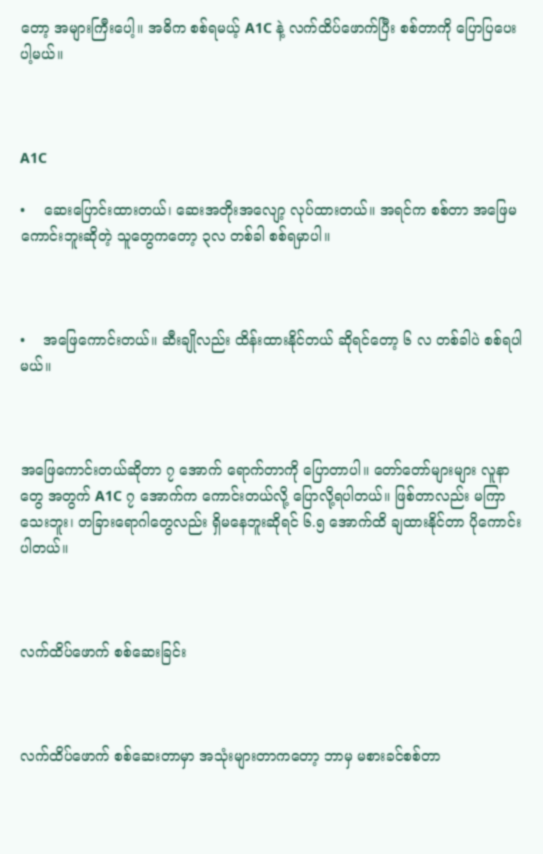တော့ အများကြီးပေါ့။ အဓိက စစ်ရမယ့် A1C နဲ့ လက်ထိပ်ဖောက်ပြီး စစ်တာကို ပြောပြပေးပါ့မယ်။



A1C

•    ဆေးပြောင်းထားတယ်၊ ဆေးအတိုးအလျော့ လုပ်ထားတယ်။ အရင်က စစ်တာ အဖြေမကောင်းဘူးဆိုတဲ့ သူတွေကတော့ ၃လ တစ်ခါ စစ်ရမှာပါ။



•    အဖြေကောင်းတယ်။ ဆီးချိုလည်း ထိန်းထားနိုင်တယ် ဆိုရင်တော့ ၆ လ တစ်ခါပဲ စစ်ရပါမယ်။



အဖြေကောင်းတယ်ဆိုတာ ၇ အောက် ရောက်တာကို ပြောတာပါ။ တော်တော်များများ လူနာတွေ အတွက် A1C ၇ အောက်က ကောင်းတယ်လို့ ပြောလို့ရပါတယ်။ ဖြစ်တာလည်း မကြာသေးဘူး၊ တခြားရောဂါတွေလည်း ရှိမနေဘူးဆိုရင် ၆.၅ အောက်ထိ ချထားနိုင်တာ ပိုကောင်းပါတယ်။



လက်ထိပ်ဖောက် စစ်ဆေးခြင်း



လက်ထိပ်ဖောက် စစ်ဆေးတာမှာ အသုံးများတာကတော့ ဘာမှ မစားခင်စစ်တာ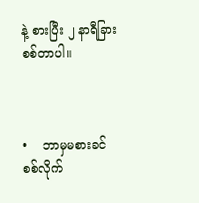နဲ့ စားပြီး ၂ နာရီခြား စစ်တာပါ။



•    ဘာမှမစားခင် စစ်လိုက်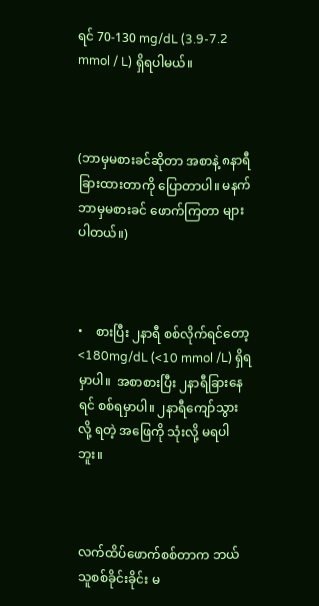ရင် 70-130 mg/dL (3.9-7.2 mmol / L) ရှိရပါမယ်။



(ဘာမှမစားခင်ဆိုတာ အစာနဲ့ ၈နာရီခြားထားတာကို ပြောတာပါ။ မနက်ဘာမှမစားခင် ဖောက်ကြတာ များပါတယ်။)



•    စားပြီး ၂နာရီ စစ်လိုက်ရင်တော့ <180mg/dL (<10 mmol /L) ရှိရမှာပါ။  အစာစားပြီး ၂နာရီခြားနေရင် စစ်ရမှာပါ။ ၂နာရီကျော်သွားလို့ ရတဲ့ အဖြေကို သုံးလို့ မရပါဘူး။



လက်ထိပ်ဖောက်စစ်တာက ဘယ်သူစစ်ခိုင်းခိုင်း မ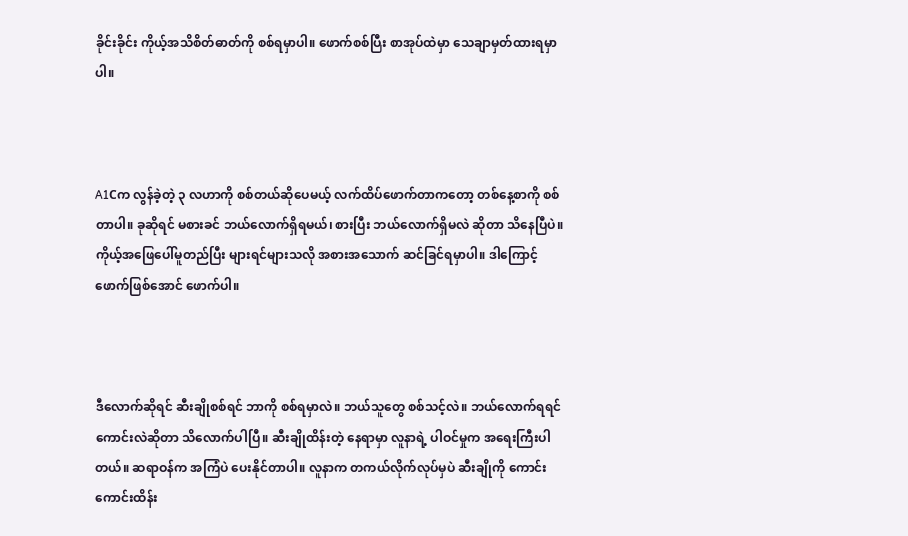ခိုင်းခိုင်း ကိုယ့်အသိစိတ်ဓာတ်ကို စစ်ရမှာပါ။ ဖောက်စစ်ပြီး စာအုပ်ထဲမှာ သေချာမှတ်ထားရမှာပါ။



A1Cက လွန်ခဲ့တဲ့ ၃ လဟာကို စစ်တယ်ဆိုပေမယ့် လက်ထိပ်ဖောက်တာကတော့ တစ်နေ့စာကို စစ်တာပါ။ ခုဆိုရင် မစားခင် ဘယ်လောက်ရှိရမယ်၊ စားပြီး ဘယ်လောက်ရှိမလဲ ဆိုတာ သိနေပြီပဲ။ ကိုယ့်အဖြေပေါ်မူတည်ပြီး များရင်များသလို အစားအသောက် ဆင်ခြင်ရမှာပါ။ ဒါကြောင့် ဖောက်ဖြစ်အောင် ဖောက်ပါ။



ဒီလောက်ဆိုရင် ဆီးချိုစစ်ရင် ဘာကို စစ်ရမှာလဲ။ ဘယ်သူတွေ စစ်သင့်လဲ။ ဘယ်လောက်ရရင် ကောင်းလဲဆိုတာ သိလောက်ပါပြီ။ ဆီးချိုထိန်းတဲ့ နေရာမှာ လူနာရဲ့ ပါဝင်မှုက အရေးကြီးပါတယ်။ ဆရာဝန်က အကြံပဲ ပေးနိုင်တာပါ။ လူနာက တကယ်လိုက်လုပ်မှပဲ ဆီးချိုကို ကောင်းကောင်းထိန်း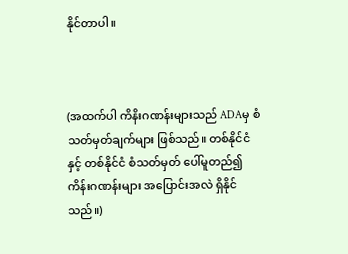နိုင်တာပါ။



(အထက်ပါ ကိနိးဂဏန်းများသည် ADAမှ စံသတ်မှတ်ချက်များ ဖြစ်သည်။ တစ်နိုင်ငံနှင့် တစ်နိုင်ငံ စံသတ်မှတ် ပေါ်မူတည်၍ ကိန်းဂဏန်းများ အပြောင်းအလဲ ရှိနိုင်သည်။)